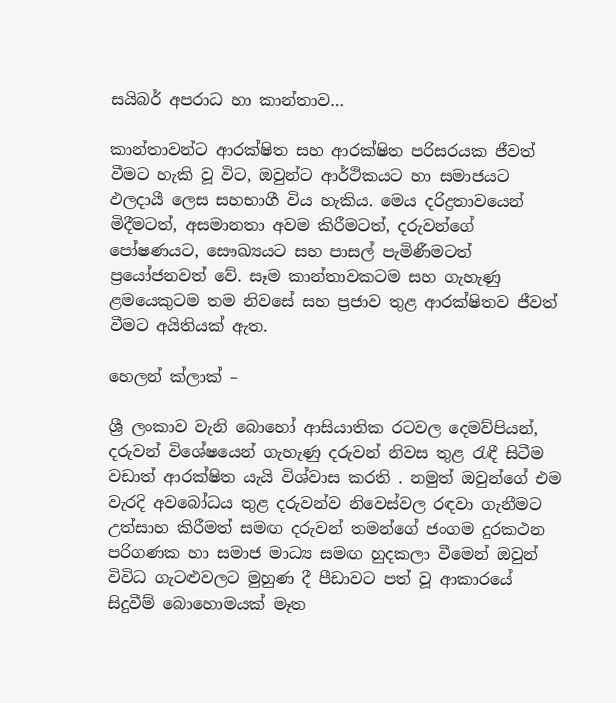සයිබර් අපරාධ හා කාන්තාව…

කාන්තාවන්ට ආරක්ෂිත සහ ආරක්ෂිත පරිසරයක ජීවත් වීමට හැකි වූ විට, ඔවුන්ට ආර්ථිකයට හා සමාජයට ඵලදායී ලෙස සහභාගී විය හැකිය. මෙය දරිද්‍රතාවයෙන් මිදීමටත්, අසමානතා අවම කිරීමටත්, දරුවන්ගේ පෝෂණයට, සෞඛ්‍යයට සහ පාසල් පැමිණීමටත් ප්‍රයෝජනවත් වේ. සෑම කාන්තාවකටම සහ ගැහැණු ළමයෙකුටම තම නිවසේ සහ ප්‍රජාව තුළ ආරක්ෂිතව ජීවත් වීමට අයිතියක් ඇත.

හෙලන් ක්ලාක් –

ශ්‍රී ලංකාව වැනි බොහෝ ආසියාතික රටවල දෙමව්පියන්,  දරුවන් විශේෂයෙන් ගැහැණු දරුවන් නිවස තුළ රැඳී සිටීම වඩාත් ආරක්ෂිත යැයි විශ්වාස කරති . නමුත් ඔවුන්ගේ එම වැරදි අවබෝධය තුළ දරුවන්ව නිවෙස්වල රඳවා ගැනීමට උත්සාහ කිරීමත් සමඟ දරුවන් තමන්ගේ ජංගම දුරකථන පරිගණක හා සමාජ මාධ්‍ය සමඟ හුදකලා වීමෙන් ඔවුන් විවිධ ගැටළුවලට මුහුණ දී පීඩාවට පත් වූ ආකාරයේ  සිදුවීම් බොහොමයක් මෑත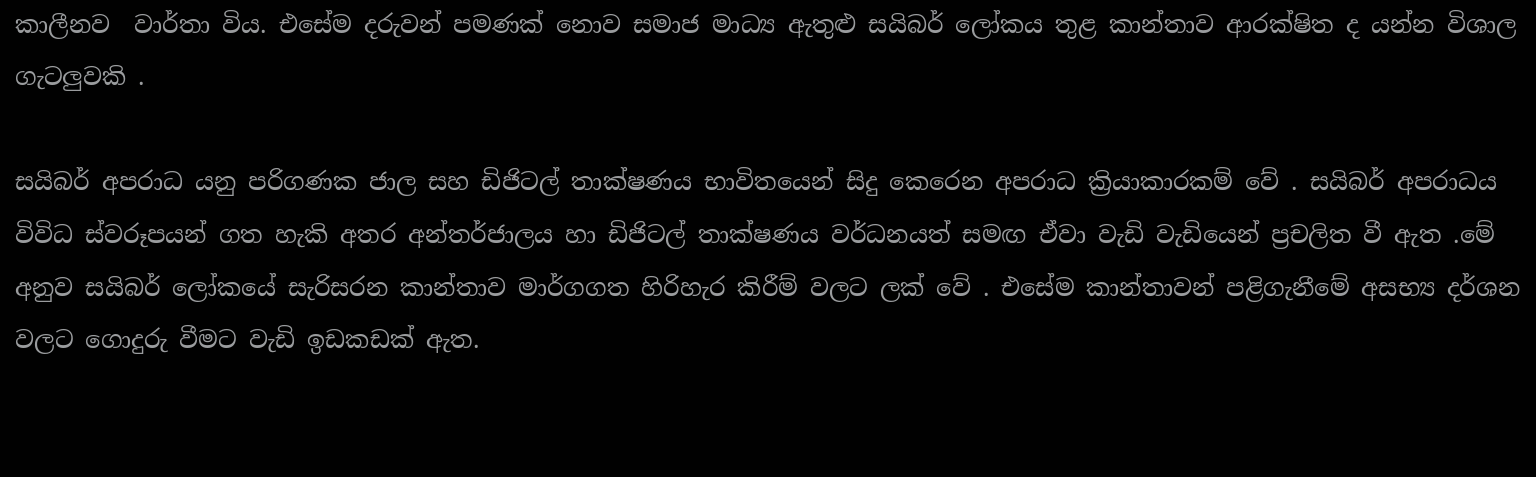කාලීනව  වාර්තා විය. එසේම දරුවන් පමණක් නොව සමාජ මාධ්‍ය ඇතුළු සයිබර් ලෝකය තුළ කාන්තාව ආරක්ෂිත ද යන්න විශාල ගැටලුවකි .

සයිබර් අපරාධ යනු පරිගණක ජාල සහ ඩිජිටල් තාක්ෂණය භාවිතයෙන් සිදු කෙරෙන අපරාධ ක්‍රියාකාරකම් වේ . සයිබර් අපරාධය විවිධ ස්වරූපයන් ගත හැකි අතර අන්තර්ජාලය හා ඩිජිටල් තාක්ෂණය වර්ධනයත් සමඟ ඒවා වැඩි වැඩියෙන් ප්‍රචලිත වී ඇත .මේ අනුව සයිබර් ලෝකයේ සැරිසරන කාන්තාව මාර්ගගත හිරිහැර කිරීම් වලට ලක් වේ . එසේම කාන්තාවන් පළිගැනීමේ අසභ්‍ය දර්ශන වලට ගොදුරු වීමට වැඩි ඉඩකඩක් ඇත.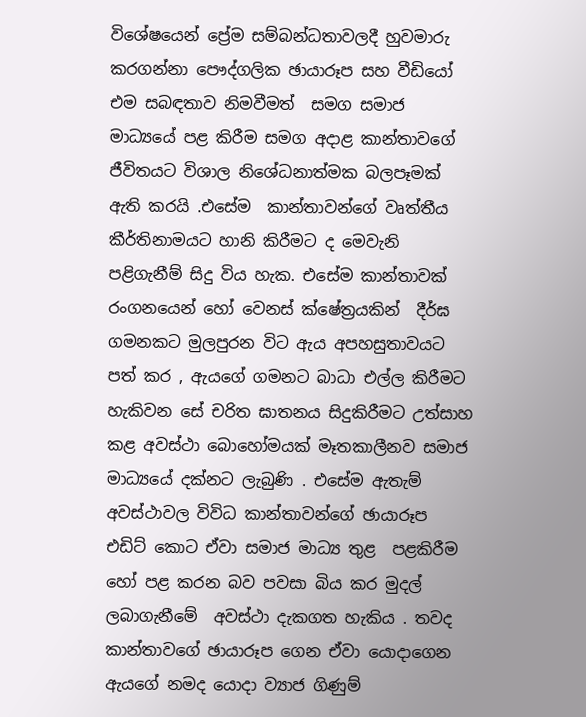විශේෂයෙන් ප්‍රේම සම්බන්ධතාවලදී හුවමාරු කරගන්නා පෞද්ගලික ඡායාරූප සහ වීඩියෝ එම සබඳතාව නිමවීමත්  සමග සමාජ මාධ්‍යයේ පළ කිරීම සමග අදාළ කාන්තාවගේ ජීවිතයට විශාල නිශේධනාත්මක බලපෑමක් ඇති කරයි .එසේම  කාන්තාවන්ගේ වෘත්තීය කීර්තිනාමයට හානි කිරීමට ද මෙවැනි පළිගැනීම් සිදු විය හැක. එසේම කාන්තාවක් රංගනයෙන් හෝ වෙනස් ක්ෂේත්‍රයකින්  දීර්ඝ ගමනකට මුලපුරන විට ඇය අපහසුතාවයට පත් කර , ඇයගේ ගමනට බාධා එල්ල කිරීමට හැකිවන සේ චරිත ඝාතනය සිදුකිරීමට උත්සාහ කළ අවස්ථා බොහෝමයක් මෑතකාලීනව සමාජ මාධ්‍යයේ දක්නට ලැබුණි . එසේම ඇතැම් අවස්ථාවල විවිධ කාන්තාවන්ගේ ඡායාරූප එඩිට් කොට ඒවා සමාජ මාධ්‍ය තුළ  පළකිරීම හෝ පළ කරන බව පවසා බිය කර මුදල් ලබාගැනීමේ  අවස්ථා දැකගත හැකිය . තවද කාන්තාවගේ ඡායාරූප ගෙන ඒවා යොදාගෙන ඇයගේ නමද යොදා ව්‍යාජ ගිණුම්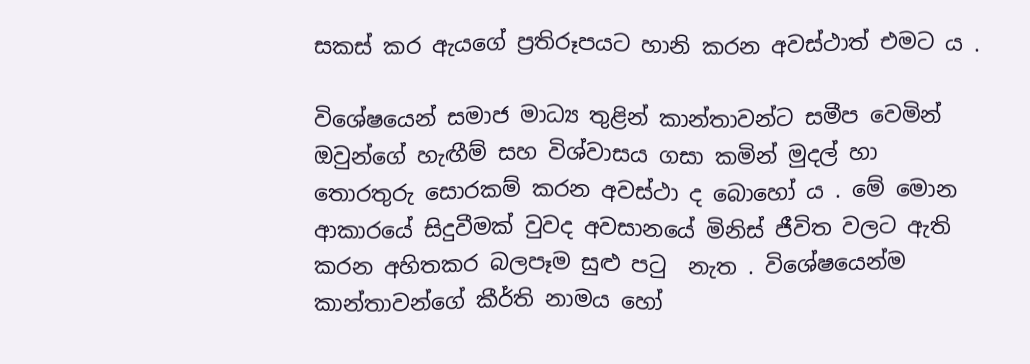සකස් කර ඇයගේ ප්‍රතිරූපයට හානි කරන අවස්ථාත් එමට ය .

විශේෂයෙන් සමාජ මාධ්‍ය තුළින් කාන්තාවන්ට සමීප වෙමින් ඔවුන්ගේ හැඟීම් සහ විශ්වාසය ගසා කමින් මුදල් හා තොරතුරු සොරකම් කරන අවස්ථා ද බොහෝ ය . මේ මොන ආකාරයේ සිදුවීමක් වුවද අවසානයේ මිනිස් ජීවිත වලට ඇති කරන අහිතකර බලපෑම සුළු පටු  නැත . විශේෂයෙන්ම කාන්තාවන්ගේ කීර්ති නාමය හෝ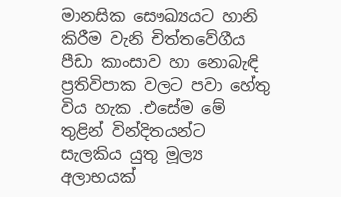මානසික සෞඛ්‍යයට හානි කිරීම වැනි චිත්තවේගීය පීඩා කාංසාව හා නොබැඳි ප්‍රතිවිපාක වලට පවා හේතු විය හැක .එසේම මේ තුළින් වින්දිතයන්ට සැලකිය යුතු මූල්‍ය අලාභයක්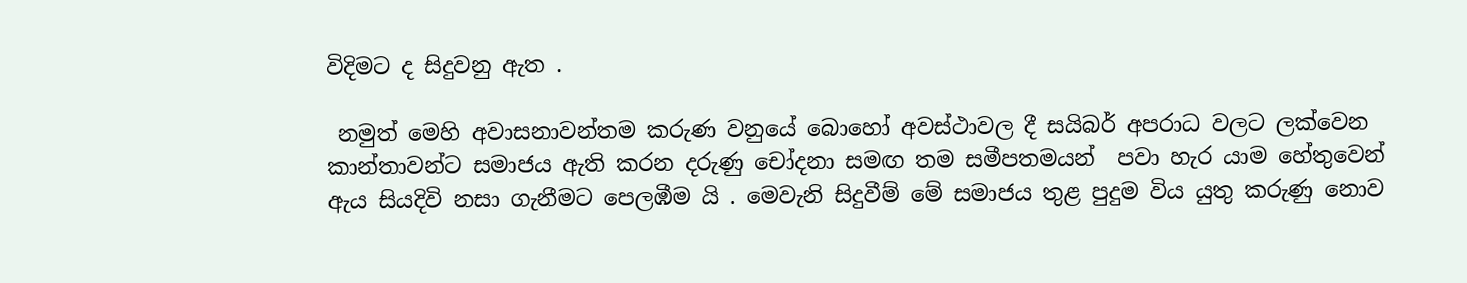විදිමට ද සිදුවනු ඇත .

 නමුත් මෙහි අවාසනාවන්තම කරුණ වනුයේ බොහෝ අවස්ථාවල දී සයිබර් අපරාධ වලට ලක්වෙන කාන්තාවන්ට සමාජය ඇති කරන දරුණු චෝදනා සමඟ තම සමීපතමයන්  පවා හැර යාම හේතුවෙන් ඇය සියදිවි නසා ගැනීමට පෙලඹීම යි . මෙවැනි සිදුවීම් මේ සමාජය තුළ පුදුම විය යුතු කරුණු නොව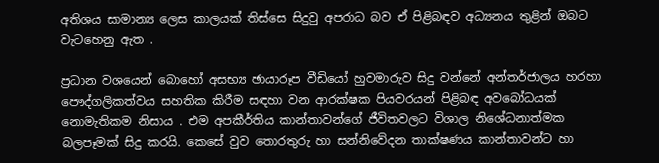අතිශය සාමාන්‍ය ලෙස කාලයක් තිස්සෙ සිදුවු අපරාධ බව ඒ පිළිබඳව අධ්‍යනය තුළින් ඔබට වැටහෙනු ඇත .

ප්‍රධාන වශයෙන් බොහෝ අසභ්‍ය ඡායාරූප වීඩියෝ හුවමාරුව සිදු වන්නේ අන්තර්ජාලය හරහා පෞද්ගලිකත්වය සහතික කිරීම සඳහා වන ආරක්ෂක පියවරයන් පිළිබඳ අවබෝධයක් නොමැතිකම නිසාය . එම අපකීර්තිය කාන්තාවන්ගේ ජීවිතවලට විශාල නිශේධනාත්මක බලපෑමක් සිදු කරයි. කෙසේ වුව තොරතුරු හා සන්නිවේදන තාක්ෂණය කාන්තාවන්ට හා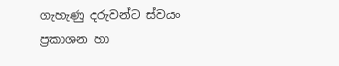ගැහැණු දරුවන්ට ස්වයං ප්‍රකාශන හා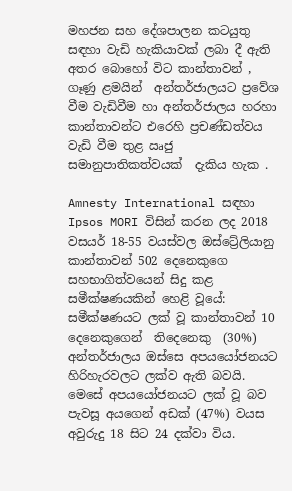මහජන සහ දේශපාලන කටයුතු සඳහා වැඩි හැකියාවක් ලබා දී ඇති අතර බොහෝ විට කාන්තාවන් , ගෑණු ළමයින්  අන්තර්ජාලයට ප්‍රවේශ වීම වැඩිවීම හා අන්තර්ජාලය හරහා කාන්තාවන්ට එරෙහි ප්‍රචණ්ඩත්වය වැඩි වීම තුළ ඍජු සමානුපාතිකත්වයක්  දැකිය හැක .

Amnesty International සඳහා Ipsos MORI විසින් කරන ලද 2018 වසයර් 18-55 වයස්වල ඔස්ට්‍රේලියානු කාන්තාවන් 502 දෙනෙකුගෙ සහභාගිත්වයෙන් සිදු කළ සමීක්ෂණයකින් හෙළි වූයේ: සමීක්ෂණයට ලක් වූ කාන්තාවන් 10 දෙනෙකුගෙන්  තිදෙනෙකු  (30%) අන්තර්ජාලය ඔස්සෙ අපයයෝජනයට හිරිහැරවලට ලක්ව ඇති බවයි.  මෙසේ අපයයෝජනයට ලක් වූ බව පැවසූ අයගෙන් අඩක් (47%) වයස අවුරුදු 18 සිට 24 දක්වා විය.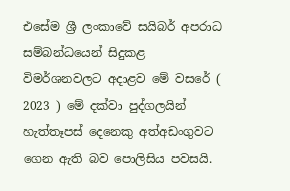එසේම ශ්‍රී ලංකාවේ සයිබර් අපරාධ සම්බන්ධයෙන් සිදුකළ විමර්ශනවලට අදාළව මේ වසරේ ( 2023 ) මේ දක්වා පුද්ගලයින් හැත්තෑපස් දෙනෙකු අත්අඩංගුවට ගෙන ඇති බව පොලිසිය පවසයි.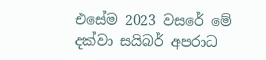එසේම 2023 වසරේ මේ දක්වා සයිබර් අපරාධ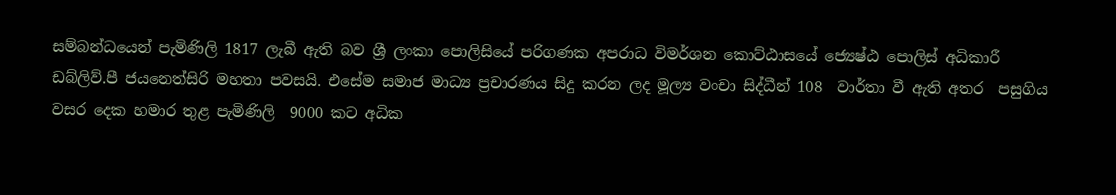සම්බන්ධයෙන් පැමිණිලි 1817 ලැබී ඇති බව ශ්‍රී ලංකා පොලිසියේ පරිගණක අපරාධ විමර්ශන කොට්ඨාසයේ ජ්‍යෙෂ්ඨ පොලිස් අධිකාරී ඩබ්ලිව්.පී ජයනෙත්සිරි මහතා පවසයි. එසේම සමාජ මාධ්‍ය ප්‍රචාරණය සිදු කරන ලද මූල්‍ය වංචා සිද්ධීන් 108  වාර්තා වී ඇති අතර  පසුගිය වසර දෙක හමාර තුළ පැමිණිලි  9000 කට අධික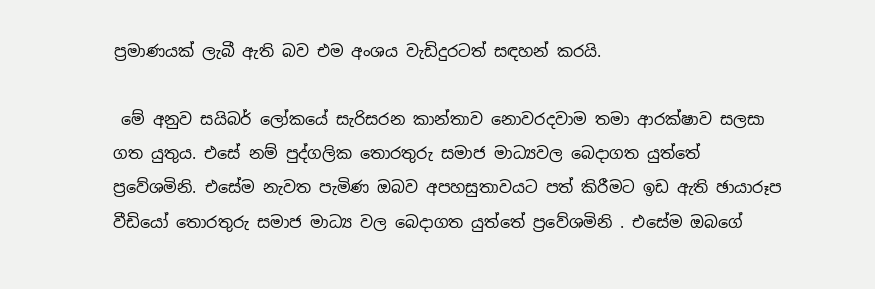ප්‍රමාණයක් ලැබී ඇති බව එම අංශය වැඩිදුරටත් සඳහන් කරයි.

 මේ අනුව සයිබර් ලෝකයේ සැරිසරන කාන්තාව නොවරදවාම තමා ආරක්ෂාව සලසා ගත යුතුය. එසේ නම් පුද්ගලික තොරතුරු සමාජ මාධ්‍යවල බෙදාගත යුත්තේ ප්‍රවේශමිනි. එසේම නැවත පැමිණ ඔබව අපහසුතාවයට පත් කිරීමට ඉඩ ඇති ඡායාරූප වීඩියෝ තොරතුරු සමාජ මාධ්‍ය වල බෙදාගත යුත්තේ ප්‍රවේශමිනි . එසේම ඔබගේ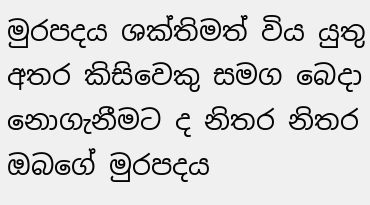මුරපදය ශක්තිමත් විය යුතු අතර කිසිවෙකු සමග බෙදා නොගැනීමට ද නිතර නිතර ඔබගේ මුරපදය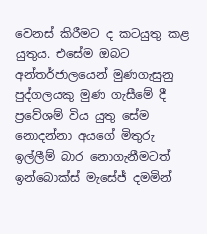වෙනස් කිරීමට ද කටයුතු කළ යුතුය. එසේම ඔබට අන්තර්ජාලයෙන් මුණගැසුනු පුද්ගලයකු මුණ ගැසීමේ දී ප්‍රවේශම් විය යුතු සේම නොදන්නා අයගේ මිතුරු ඉල්ලීම් බාර නොගැනීමටත් ඉන්බොක්ස් මැසේජ් දමමින්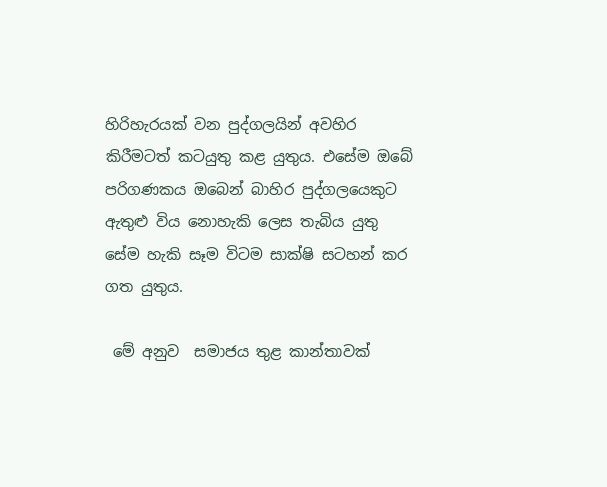හිරිහැරයක් වන පුද්ගලයින් අවහිර කිරීමටත් කටයුතු කළ යුතුය. එසේම ඔබේ පරිගණකය ඔබෙන් බාහිර පුද්ගලයෙකුට ඇතුළු විය නොහැකි ලෙස තැබිය යුතු සේම හැකි සෑම විටම සාක්ෂි සටහන් කර ගත යුතුය.

 මේ අනුව  සමාජය තුළ කාන්තාවක්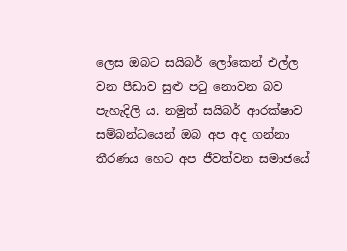ලෙස ඔබට සයිබර් ලෝකෙන් එල්ල වන පීඩාව සුළු පටු නොවන බව පැහැදිලි ය. නමුත් සයිබර් ආරක්ෂාව සම්බන්ධයෙන් ඔබ අප අද ගන්නා තීරණය හෙට අප ජීවත්වන සමාජයේ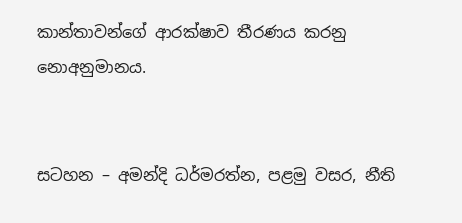කාන්තාවන්ගේ ආරක්ෂාව තීරණය කරනු නොඅනුමානය.


සටහන – අමන්දි ධර්මරත්න, පළමු වසර, නීති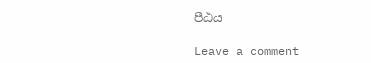පීඨය

Leave a comment